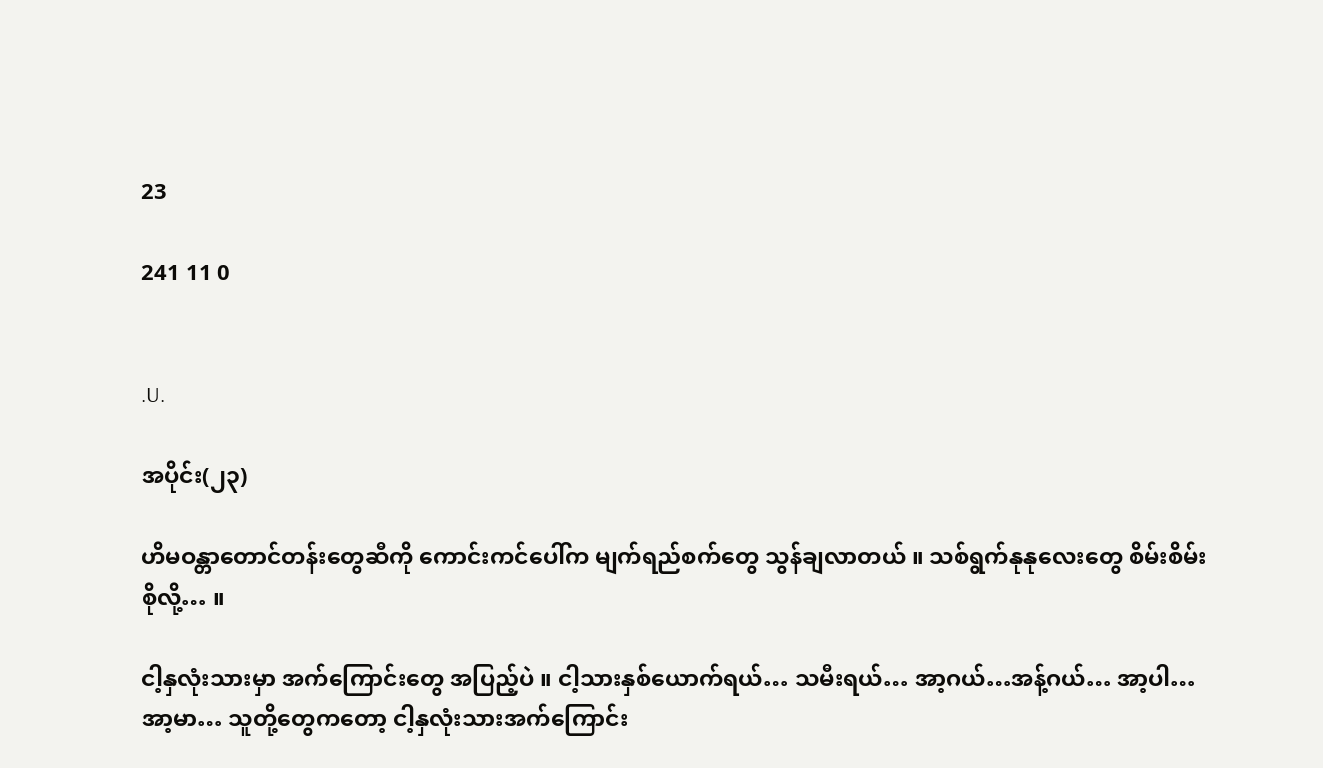23

241 11 0


.U.

အပိုင်း(၂၃)

ဟိမဝန္တာတောင်တန်းတွေဆီကို ကောင်းကင်ပေါ်က မျက်ရည်စက်တွေ သွန်ချလာတယ် ။ သစ်ရွက်နုနုလေးတွေ စိမ်းစိမ်းစိုလို့… ။

ငါ့နှလုံးသားမှာ အက်ကြောင်းတွေ အပြည့်ပဲ ။ ငါ့သားနှစ်ယောက်ရယ်… သမီးရယ်… အာ့ဂယ်…အန့်ဂယ်… အာ့ပါ… အာ့မာ… သူတို့တွေကတော့ ငါ့နှလုံးသားအက်ကြောင်း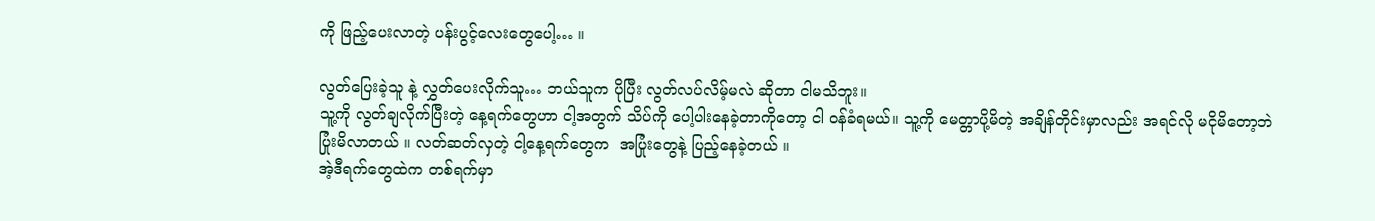ကို ဖြည့်ပေးလာတဲ့ ပန်းပွင့်လေးတွေပေါ့… ။

လွတ်ပြေးခဲ့သူ နဲ့ လွှတ်ပေးလိုက်သူ… ဘယ်သူက ပိုပြီး လွတ်လပ်လိမ့်မလဲ ဆိုတာ ငါမသိဘူး။
သူ့ကို လွတ်ချလိုက်ပြီးတဲ့ နေ့ရက်တွေဟာ ငါ့အတွက် သိပ်ကို ပေါ့ပါးနေခဲ့တာကိုတော့ ငါ ဝန်ခံရမယ်။ သူ့ကို မေတ္တာပို့မိတဲ့ အချိန်တိုင်းမှာလည်း အရင်လို မငိုမိတော့ဘဲ ပြုံးမိလာတယ် ။ လတ်ဆတ်လှတဲ့ ငါ့နေ့ရက်တွေက  အပြုံးတွေနဲ့ ပြည့်နေခဲ့တယ် ။
အဲ့ဒီရက်တွေထဲက တစ်ရက်မှာ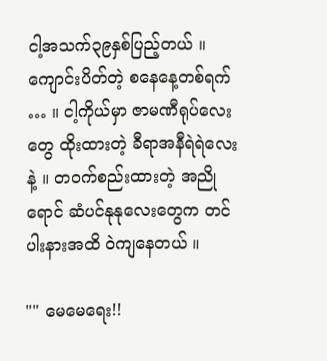ငါ့အသက်၃၉နှစ်ပြည့်တယ် ။ ကျောင်းပိတ်တဲ့ စနေနေ့တစ်ရက် … ။ ငါ့ကိုယ်မှာ ဇာမဏီရုပ်လေးတွေ ထိုးထားတဲ့ ခီရာအနီရဲရဲလေး နဲ့ ။ တဝက်စည်းထားတဲ့ အညိုရောင် ဆံပင်နုနုလေးတွေက တင်ပါးနားအထိ ဝဲကျနေတယ် ။

"" မေမေရေး!!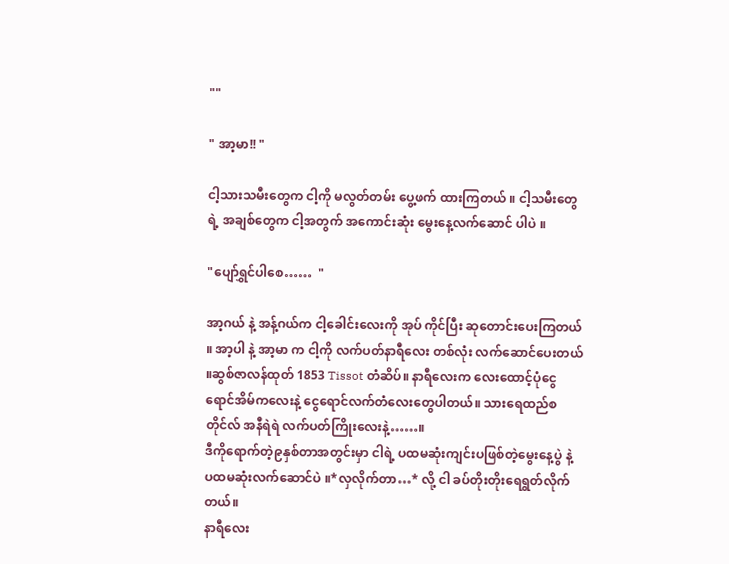""

" အာ့မာ!! "

ငါ့သားသမီးတွေက ငါ့ကို မလွတ်တမ်း ပွေ့ဖက် ထားကြတယ် ။ ငါ့သမီးတွေရဲ့ အချစ်တွေက ငါ့အတွက် အကောင်းဆုံး မွေးနေ့လက်ဆောင် ပါပဲ ။

"ပျော်ရွှင်ပါစေ……  "

အာ့ဂယ် နဲ့ အန့်ဂယ်က ငါ့ခေါင်းလေးကို အုပ် ကိုင်ပြီး ဆုတောင်းပေးကြတယ် ။ အာ့ပါ နဲ့ အာ့မာ က ငါ့ကို လက်ပတ်နာရီလေး တစ်လုံး လက်ဆောင်ပေးတယ် ။ဆွစ်ဇာလန်ထုတ် 1853 Tissot တံဆိပ်။ နာရီလေးက လေးထောင့်ပုံငွေရောင်အိမ်ကလေးနဲ့ ငွေရောင်လက်တံလေးတွေပါတယ်။ သားရေထည်စတိုင်လ် အနီရဲရဲ လက်ပတ်ကြိုးလေးနဲ့……။
ဒီကိုရောက်တဲ့၉နှစ်တာအတွင်းမှာ ငါရဲ့ ပထမဆုံးကျင်းပဖြစ်တဲ့မွေးနေ့ပွဲ နဲ့ ပထမဆုံးလက်ဆောင်ပဲ ။*လှလိုက်တာ…* လို့ ငါ ခပ်တိုးတိုးရေရွတ်လိုက်တယ်။
နာရီလေး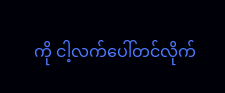ကို ငါ့လက်ပေါ်တင်လိုက်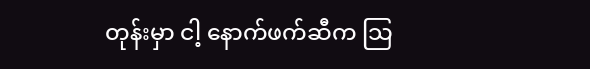တုန်းမှာ ငါ့ နောက်ဖက်ဆီက သြ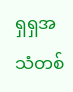ရှရှအသံတစ်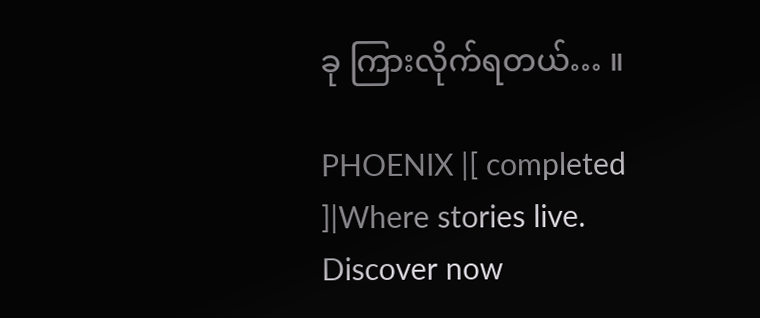ခု ကြားလိုက်ရတယ်… ။

PHOENIX |[ completed ]|Where stories live. Discover now